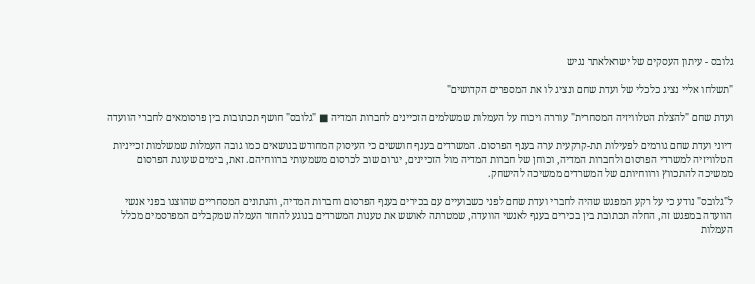גלובס - עיתון העסקים של ישראלאתר נגיש

"תשלחו אליי נציג כלכלי של ועדת שחם ונציג לו את המספרים הקדושים"

ועדת שחם "להצלת הטלוויזיה המסחרית" עוררה ויכוח על העמלות שמשלמים הזכיינים לחברות המדיה ■ "גלובס" חושף תכתובות בין פרסומאים לחברי הוועדה

דיוני ועדת שחם גורמים לפעילות תת-קרקעית ערה בענף הפרסום. המשרדים בענף חוששים כי העיסוק המחודש בנושאים כמו גובה העמלות שמשלמות זכייניות הטלוויזיה למשרדי הפרסום ולחברות המדיה, וכוחן של חברות המדיה מול הזכיינים, יגרום שוב לכרסום משמעותי ברווחיהם. זאת, בימים שעוגת הפרסום ממשיכה להתכווץ ורווחיותם של המשרדים ממשיכה להישחק.

ל"גלובס" נודע כי על רקע המפגש שהיה לחברי ועדת שחם לפני כשבועיים עם בכירים בענף הפרסום וחברות המדיה, והנתונים המסחריים שהוצגו בפני אנשי הוועדה במפגש זה, החלה תכתובת בין בכירים בענף לאנשי הוועדה, שמטרתה לאושש את טענות המשרדים בנוגע להחזר העמלה שמקבלים המפרסמים מכלל העמלות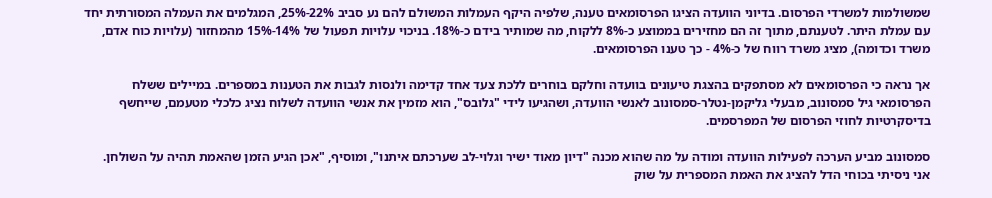שמשולמות למשרדי הפרסום. בדיוני הוועדה הציגו הפרסומאים טענה, שלפיה היקף העמלות המשולם להם נע סביב 22%-25%, המגלמים את העמלה המסורתית יחד עם עמלת היתר. לטענתם, מתוך זה הם מחזירים בממוצע כ-8% ללקוח, מה שמותיר בידם כ-18%. בניכוי עלויות תפעול של 14%-15% מהמחזור (עלויות כוח אדם, משרד וכדומה), מציג משרד רווח של כ-4% - כך טענו הפרסומאים.

אך נראה כי הפרסומאים לא מסתפקים בהצגת טיעונים בוועדה וחלקם בוחרים ללכת צעד אחד קדימה ולנסות לגבות את הטענות במספרים. במיילים ששלח הפרסומאי גיל סמסונוב, מבעלי גליקמן-נטלר-סמסונוב לאנשי הוועדה, ושהגיעו לידי "גלובס", הוא מזמין את אנשי הוועדה לשלוח נציג כלכלי מטעמם, שייחשף בדיסקרטיות לחוזי הפרסום של המפרסמים.

סמסונוב מביע הערכה לפעילות הוועדה ומודה על מה שהוא מכנה "דיון מאוד ישיר וגלוי-לב שערכתם איתנו", ומוסיף, "אכן הגיע הזמן שהאמת תהיה על השולחן. אני ניסיתי בכוחי הדל להציג את האמת המספרית על שוק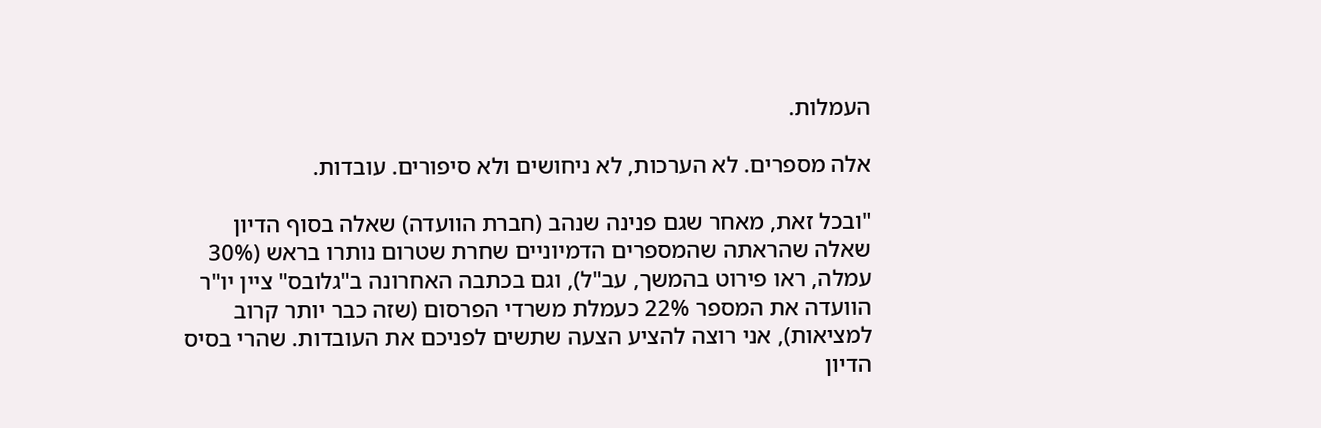העמלות.

אלה מספרים. לא הערכות, לא ניחושים ולא סיפורים. עובדות.

"ובכל זאת, מאחר שגם פנינה שנהב (חברת הוועדה) שאלה בסוף הדיון שאלה שהראתה שהמספרים הדמיוניים שחרת שטרום נותרו בראש (30% עמלה, ראו פירוט בהמשך, עב"ל), וגם בכתבה האחרונה ב"גלובס" ציין יו"ר הוועדה את המספר 22% כעמלת משרדי הפרסום (שזה כבר יותר קרוב למציאות), אני רוצה להציע הצעה שתשים לפניכם את העובדות. שהרי בסיס הדיון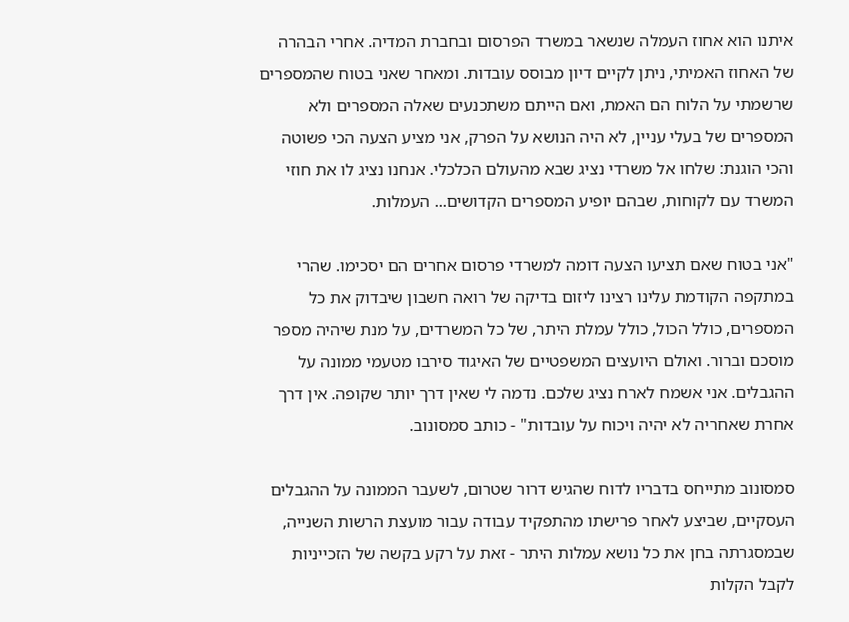איתנו הוא אחוז העמלה שנשאר במשרד הפרסום ובחברת המדיה. אחרי הבהרה של האחוז האמיתי, ניתן לקיים דיון מבוסס עובדות. ומאחר שאני בטוח שהמספרים שרשמתי על הלוח הם האמת, ואם הייתם משתכנעים שאלה המספרים ולא המספרים של בעלי עניין, לא היה הנושא על הפרק, אני מציע הצעה הכי פשוטה והכי הוגנת: שלחו אל משרדי נציג שבא מהעולם הכלכלי. אנחנו נציג לו את חוזי המשרד עם לקוחות, שבהם יופיע המספרים הקדושים... העמלות.

"אני בטוח שאם תציעו הצעה דומה למשרדי פרסום אחרים הם יסכימו. שהרי במתקפה הקודמת עלינו רצינו ליזום בדיקה של רואה חשבון שיבדוק את כל המספרים, כולל הכול, כולל עמלת היתר, של כל המשרדים, על מנת שיהיה מספר מוסכם וברור. ואולם היועצים המשפטיים של האיגוד סירבו מטעמי ממונה על ההגבלים. אני אשמח לארח נציג שלכם. נדמה לי שאין דרך יותר שקופה. אין דרך אחרת שאחריה לא יהיה ויכוח על עובדות" - כותב סמסונוב.

סמסונוב מתייחס בדבריו לדוח שהגיש דרור שטרום, לשעבר הממונה על ההגבלים העסקיים, שביצע לאחר פרישתו מהתפקיד עבודה עבור מועצת הרשות השנייה, שבמסגרתה בחן את כל נושא עמלות היתר - זאת על רקע בקשה של הזכייניות לקבל הקלות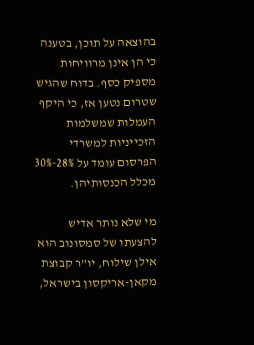בהוצאה על תוכן, בטענה כי הן אינן מרוויחות מספיק כסף. בדוח שהגיש שטרום נטען אז, כי היקף העמלות שמשלמות הזכייניות למשרדי הפרסום עומד על 28%-30% מכלל הכנסותיהן.

מי שלא נותר אדיש להצעתו של סמסונוב הוא אילן שילוח, יו"ר קבוצת מקאן-אריקסון בישראל,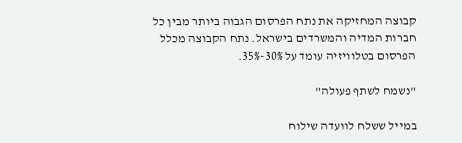קבוצה המחזיקה את נתח הפרסום הגבוה ביותר מבין כל חברות המדיה והמשרדים בישראל. נתח הקבוצה מכלל הפרסום בטלוויזיה עומד על 30%-35%.

"נשמח לשתף פעולה"

במייל ששלח לוועדה שילוח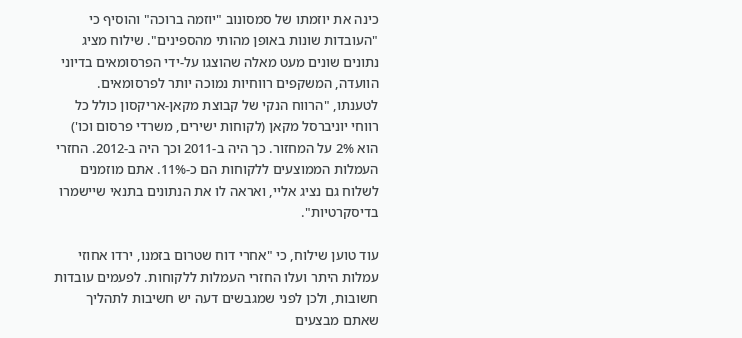כינה את יוזמתו של סמסונוב "יוזמה ברוכה" והוסיף כי "העובדות שונות באופן מהותי מהספינים". שילוח מציג נתונים שונים מעט מאלה שהוצגו על-ידי הפרסומאים בדיוני הוועדה, המשקפים רווחיות נמוכה יותר לפרסומאים. לטענתו, "הרווח הנקי של קבוצת מקאן-אריקסון כולל כל רווחי יוניברסל מקאן (לקוחות ישירים, משרדי פרסום וכו') הוא 2% על המחזור. כך היה ב-2011 וכך היה ב-2012. החזרי העמלות הממוצעים ללקוחות הם כ-11%. אתם מוזמנים לשלוח גם נציג אליי, ואראה לו את הנתונים בתנאי שיישמרו בדיסקרטיות".

עוד טוען שילוח, כי "אחרי דוח שטרום בזמנו, ירדו אחוזי עמלות היתר ועלו החזרי העמלות ללקוחות. לפעמים עובדות חשובות, ולכן לפני שמגבשים דעה יש חשיבות לתהליך שאתם מבצעים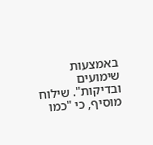באמצעות שימועים ובדיקות". שילוח מוסיף, כי "כמו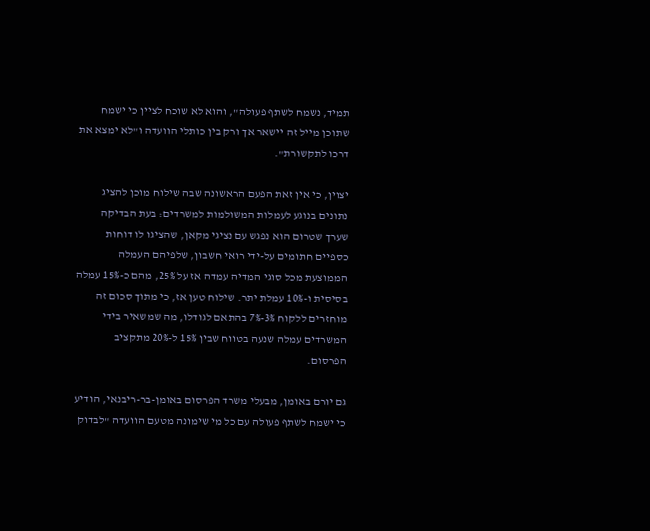תמיד, נשמח לשתף פעולה", והוא לא שוכח לציין כי ישמח שתוכן מייל זה יישאר אך ורק בין כותלי הוועדה ו"לא ימצא את דרכו לתקשורת".

יצוין, כי אין זאת הפעם הראשונה שבה שילוח מוכן להציג נתונים בנוגע לעמלות המשולמות למשרדים: בעת הבדיקה שערך שטרום הוא נפגש עם נציגי מקאן, שהציגו לו דוחות כספיים חתומים על-ידי רואי חשבון, שלפיהם העמלה הממוצעת מכל סוגי המדיה עמדה אז על 25%, מהם כ-15% עמלה בסיסית ו-10% עמלת יתר. שילוח טען אז, כי מתוך סכום זה מוחזרים ללקוח 3%-7% בהתאם לגודלו, מה שמשאיר בידי המשרדים עמלה שנעה בטווח שבין 15% ל-20% מתקציב הפרסום.

גם יורם באומן, מבעלי משרד הפרסום באומן-בר-ריבנאי, הודיע כי ישמח לשתף פעולה עם כל מי שימונה מטעם הוועדה "לבדוק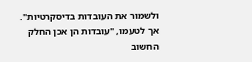ולשמור את העובדות בדיסקרטיות". אך לטעמו, "עובדות הן אכן החלק החשוב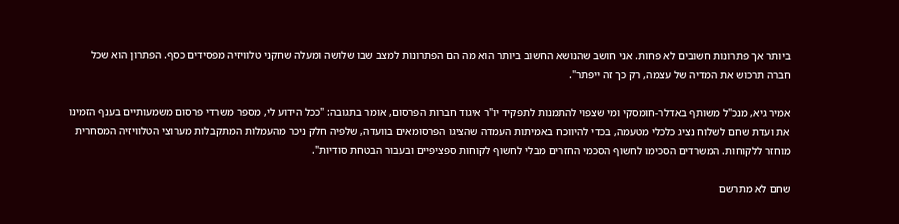ביותר אך פתרונות חשובים לא פחות. אני חושב שהנושא החשוב ביותר הוא מה הם הפתרונות למצב שבו שלושה ומעלה שחקני טלוויזיה מפסידים כסף. הפתרון הוא שכל חברה תרכוש את המדיה של עצמה, רק כך זה ייפתר".

אמיר גיא, מנכ"ל משותף באדלר-חומסקי ומי שצפוי להתמנות לתפקיד יו"ר איגוד חברות הפרסום, אומר בתגובה: "ככל הידוע לי, מספר משרדי פרסום משמעותיים בענף הזמינו את ועדת שחם לשלוח נציג כלכלי מטעמה, בכדי להיווכח באמיתות העמדה שהציגו הפרסומאים בוועדה, שלפיה חלק ניכר מהעמלות המתקבלות מערוצי הטלוויזיה המסחרית מוחזר ללקוחות. המשרדים הסכימו לחשוף הסכמי החזרים מבלי לחשוף לקוחות ספציפיים ובעבור הבטחת סודיות".

שחם לא מתרשם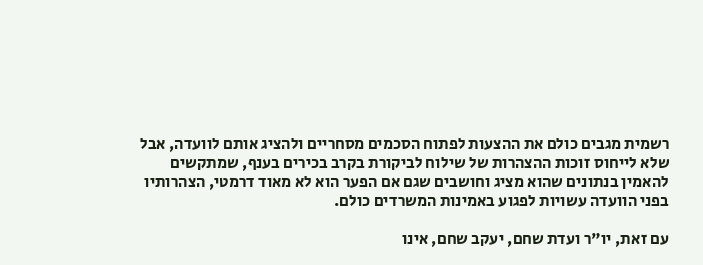רשמית מגבים כולם את ההצעות לפתוח הסכמים מסחריים ולהציג אותם לוועדה, אבל שלא לייחוס זוכות ההצהרות של שילוח לביקורת בקרב בכירים בענף, שמתקשים להאמין בנתונים שהוא מציג וחושבים שגם אם הפער הוא לא מאוד דרמטי, הצהרותיו בפני הוועדה עשויות לפגוע באמינות המשרדים כולם.

עם זאת, יו"ר ועדת שחם, יעקב שחם, אינו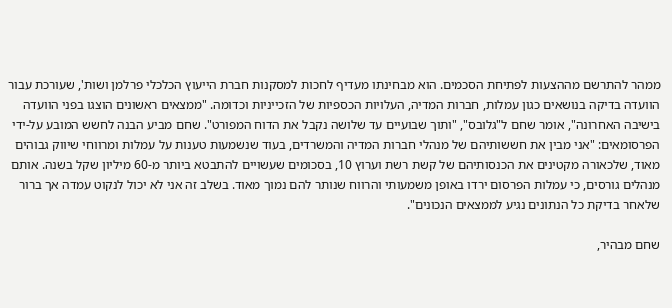ממהר להתרשם מההצעות לפתיחת הסכמים. הוא מבחינתו מעדיף לחכות למסקנות חברת הייעוץ הכלכלי פרלמן ושות', שעורכת עבור הוועדה בדיקה בנושאים כגון עמלות, חברות המדיה, העלויות הכספיות של הזכייניות וכדומה. "ממצאים ראשונים הוצגו בפני הוועדה בישיבה האחרונה", אומר שחם ל"גלובס", "ותוך שבועיים עד שלושה נקבל את הדוח המפורט". שחם מביע הבנה לחשש המובע על-ידי הפרסומאים: "אני מבין את חששותיהם של מנהלי חברות המדיה והמשרדים, בעוד שנשמעות טענות על עמלות ומרווחי שיווק גבוהים מאוד, שלכאורה מקטינים את הכנסותיהם של קשת רשת וערוץ 10, בסכומים שעשויים להתבטא ביותר מ-60 מיליון שקל בשנה. אותם מנהלים גורסים, כי עמלות הפרסום ירדו באופן משמעותי והרווח שנותר להם נמוך מאוד. בשלב זה אני לא יכול לנקוט עמדה אך ברור שלאחר בדיקת כל הנתונים נגיע לממצאים הנכונים".

שחם מבהיר,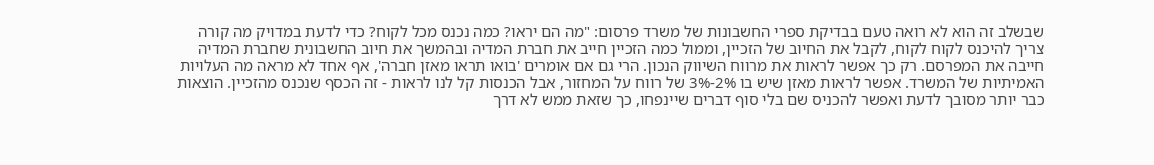שבשלב זה הוא לא רואה טעם בבדיקת ספרי החשבונות של משרד פרסום: "מה הם יראו? כמה נכנס מכל לקוח? כדי לדעת במדויק מה קורה צריך להיכנס לקוח לקוח, לקבל את החיוב של הזכיין, וממול כמה הזכיין חייב את חברת המדיה ובהמשך את חיוב החשבונית שחברת המדיה חייבה את המפרסם. רק כך אפשר לראות את מרווח השיווק הנכון. הרי גם אם אומרים 'בואו תראו מאזן חברה', אף אחד לא מראה מה העלויות האמיתיות של המשרד. אפשר לראות מאזן שיש בו 2%-3% של רווח על המחזור, אבל הכנסות קל לנו לראות - זה הכסף שנכנס מהזכיין. הוצאות כבר יותר מסובך לדעת ואפשר להכניס שם בלי סוף דברים שיינפחו, כך שזאת ממש לא דרך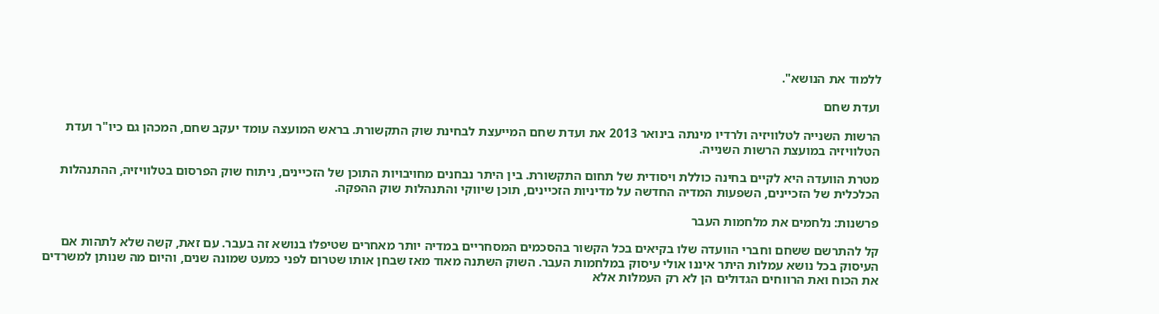ללמוד את הנושא".

ועדת שחם

הרשות השנייה לטלוויזיה ולרדיו מינתה בינואר 2013 את ועדת שחם המייעצת לבחינת שוק התקשורת. בראש המועצה עומד יעקב שחם, המכהן גם כיו"ר ועדת הטלוויזיה במועצת הרשות השנייה.

מטרת הוועדה היא לקיים בחינה כוללת ויסודית של תחום התקשורת. בין היתר נבחנים מחויבויות התוכן של הזכיינים, ניתוח שוק הפרסום בטלוויזיה, ההתנהלות הכלכלית של הזכיינים, השפעות המדיה החדשה על מדיניות הזכיינים, תוכן שיווקי והתנהלות שוק ההפקה.

פרשנות: נלחמים את מלחמות העבר

קל להתרשם ששחם וחברי הוועדה שלו בקיאים בכל הקשור בהסכמים המסחריים במדיה יותר מאחרים שטיפלו בנושא זה בעבר. עם זאת, קשה שלא לתהות אם העיסוק בכל נושא עמלות היתר איננו אולי עיסוק במלחמות העבר. השוק השתנה מאוד מאז שבחן אותו שטרום לפני כמעט שמונה שנים, והיום מה שנותן למשרדים את הכוח ואת הרווחים הגדולים הן לא רק העמלות אלא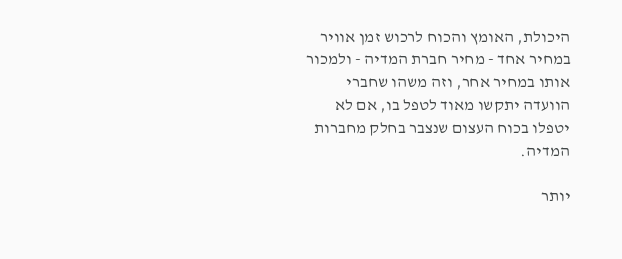היכולת, האומץ והכוח לרכוש זמן אוויר במחיר אחד - מחיר חברת המדיה - ולמכור אותו במחיר אחר, וזה משהו שחברי הוועדה יתקשו מאוד לטפל בו, אם לא יטפלו בכוח העצום שנצבר בחלק מחברות המדיה.

יותר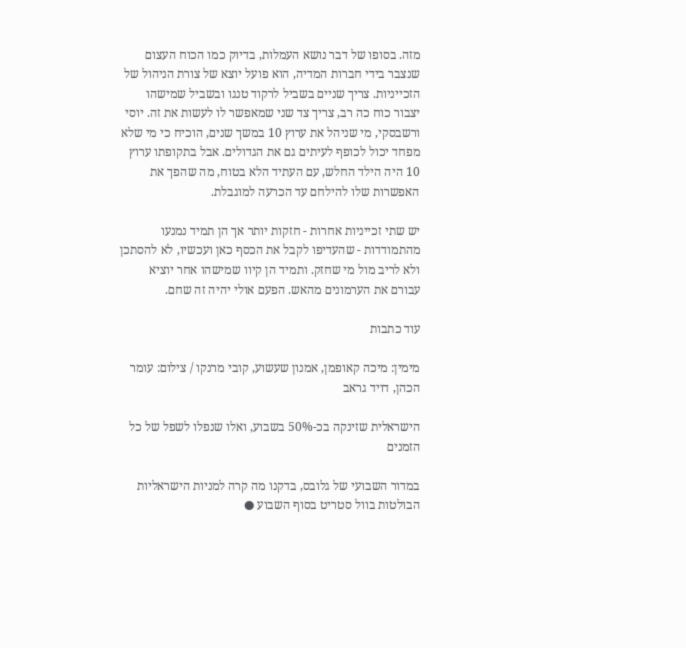מזה. בסופו של דבר נושא העמלות, בדיוק כמו הכוח העצום שנצבר בידי חברות המדיה, הוא פועל יוצא של צורת הניהול של הזכייניות. צריך שניים בשביל לרקוד טנגו ובשביל שמישהו יצבור כוח כה רב, צריך צד שני שמאפשר לו לעשות את זה. יוסי ורשבסקי, מי שניהל את ערוץ 10 במשך שנים, הוכיח כי מי שלא מפחד יכול לכופף לעיתים גם את הגדולים. אבל בתקופתו ערוץ 10 היה הילד החלש, עם העתיד הלא בטוח, מה שהפך את האפשרות שלו להילחם עד הכרעה למוגבלת.

יש שתי זכייניות אחרות - חזקות יותר אך הן תמיד נמנעו מהתמודדות - שהעדיפו לקבל את הכסף כאן ועכשיו, לא להסתכן ולא לריב מול מי שחזק. ותמיד הן קיוו שמישהו אחר יוציא עבורם את הערמונים מהאש. הפעם אולי יהיה זה שחם.

עוד כתבות

מימין: מיכה קאופמן, אמנון שעשוע, קובי מרנקו / צילום: עומר הכהן, דויד גראב

הישראלית שזינקה בכ-50% בשבוע, ואלו שנפלו לשפל של כל הזמנים

במדור השבועי של גלובס, בדקנו מה קרה למניות הישראליות הבולטות בוול סטריט בסוף השבוע ●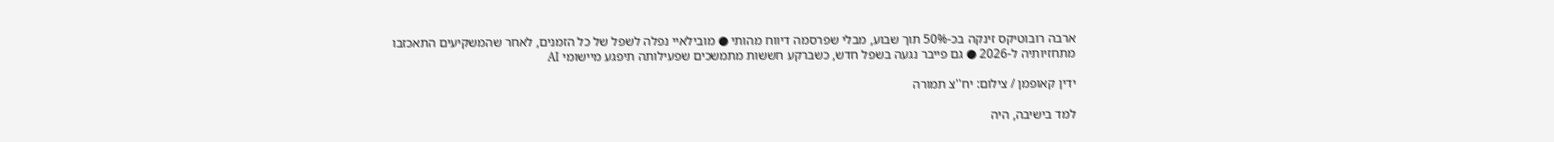ארבה רובוטיקס זינקה בכ-50% תוך שבוע, מבלי שפרסמה דיווח מהותי ● מובילאיי נפלה לשפל של כל הזמנים, לאחר שהמשקיעים התאכזבו מתחזיותיה ל-2026 ● גם פייבר נגעה בשפל חדש, כשברקע חששות מתמשכים שפעילותה תיפגע מיישומי AI

ידין קאופמן / צילום: יח''צ תמורה

למד בישיבה, היה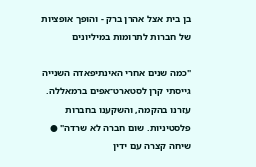בן בית אצל אהרן ברק - והופך אופציות של חברות לתרומות במיליונים

"כמה שנים אחרי האינתיפאדה השנייה גייסתי קרן לסטארט־אפים ברמאללה. עזרנו בהקמה, והשקענו בחברות פלסטיניות. שום חברה לא שרדה" ● שיחה קצרה עם ידין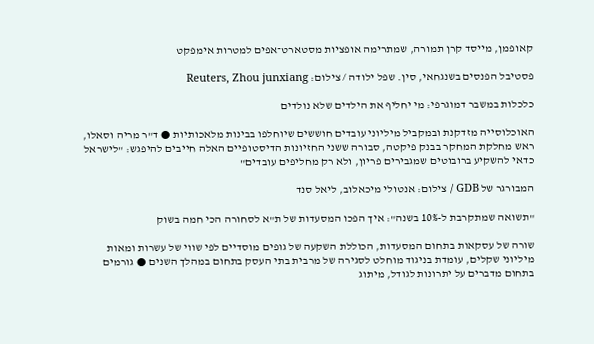קאופמן, מייסד קרן תמורה, שמתרימה אופציות מסטארט־אפים למטרות אימפקט

פסטיבל הפנסים בשנגחאי, סין. שפל ילודה / צילום: Reuters, Zhou junxiang

כלכלות במשבר דמוגרפי: מי יחליף את הילדים שלא נולדים

האוכלוסייה מזדקנת ובמקביל מיליוני עובדים חוששים שיוחלפו בבינות מלאכותיות ● ד"ר מריה וסאלו, ראש מחלקת המחקר בבנק פיקטה, סבורה ששני החזיונות הדיסטופיים האלה חייבים להיפגש: "לישראל כדאי להשקיע ברובוטים שמגבירים פריון, ולא רק מחליפים עובדים"

המבורגר של GDB / צילום: אנטולי מיכאלוב, ליאל סנד

"תשואה שמתקרבת ל-10% בשנה": איך הפכו המסעדות של ת"א לסחורה הכי חמה בשוק

שורה של עסקאות בתחום המסעדות, הכוללת השקעה של גופים מוסדיים לפי שווי של עשרות ומאות מיליוני שקלים, עומדת בניגוד מוחלט לסגירה של מרבית בתי העסק בתחום במהלך השנים ● גורמים בתחום מדברים על יתרונות לגודל, מיתוג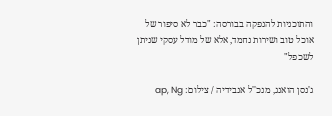והתוכניות להנפקה בבורסה: "כבר לא סיפור של אוכל טוב ושירות נחמד, אלא של מודל עסקי שניתן לשכפל"

ג'נסן הואנג, מנכ''ל אנבידיה / צילום: ap, Ng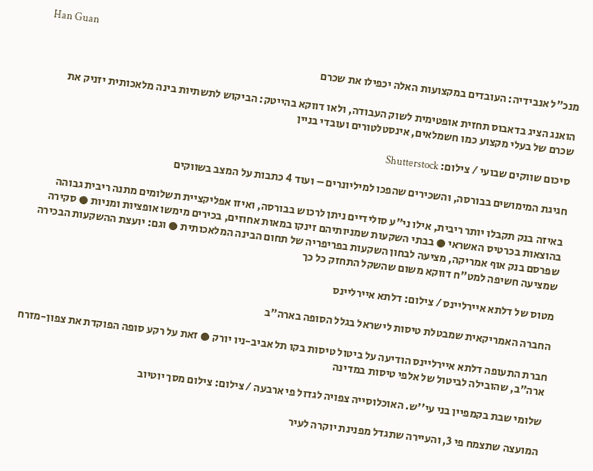Han Guan

מנכ"ל אנבידיה: העובדים במקצועות האלה יכפילו את שכרם

הואנג הציג בדאבוס תחזית אופטימית לשוק העבודה, ולאו דווקא בהייטק: הביקוש לתשתיות בינה מלאכותית יזניק את שכרם של בעלי מקצוע כמו חשמלאים, אינסטלטורים ועובדי בניין

סיכום שווקים שבועי / צילום: Shutterstock

חגיגת המימושים בבורסה, והשכירים שהפכו למיליונרים – ועוד 4 כתבות על המצב בשווקים

באיזה בנק תקבלו יותר ריבית, אילו ני"ע סולידיים ניתן לרכוש בבורסה, ואיזו אפליקציית תשלומים מתנה ריבית גבוהה בהוצאות בכרטיס האשראי ● בבתי השקעות שמניותיהם זינקו במאות אחוזים, בכירים מימשו אופציות ומניות ● סקירה שפרסם בנק אוף אמריקה, מציעה לבחון השקעות בפריפריה של תחום הבינה המלאכותית ● וגם: יועצת ההשקעות הבכירה שמציעה חשיפה למט"ח דווקא משום שהשקל התחזק כל כך

מטוס של דלתא איירליינס / צילום: דלתא איירליינס

החברה האמריקאית שמבטלת טיסות לישראל בגלל הסופה בארה"ב

חברת התעופה דלתא איירליינס הודיעה על ביטול טיסות בקו תל אביב-ניו יורק ● זאת על רקע סופה הפוקדת את צפון-מזרח ארה"ב, שהובילה לביטול של אלפי טיסות במדינה

שלומי שבת בקמפיין בני עי''ש. האוכלוסייה צפויה לגדול פי ארבעה / צילום: צילום מסך יוטיוב

המועצה שתצמח פי 3, והעיירה שתגדל מפנינת יוקרה לעיר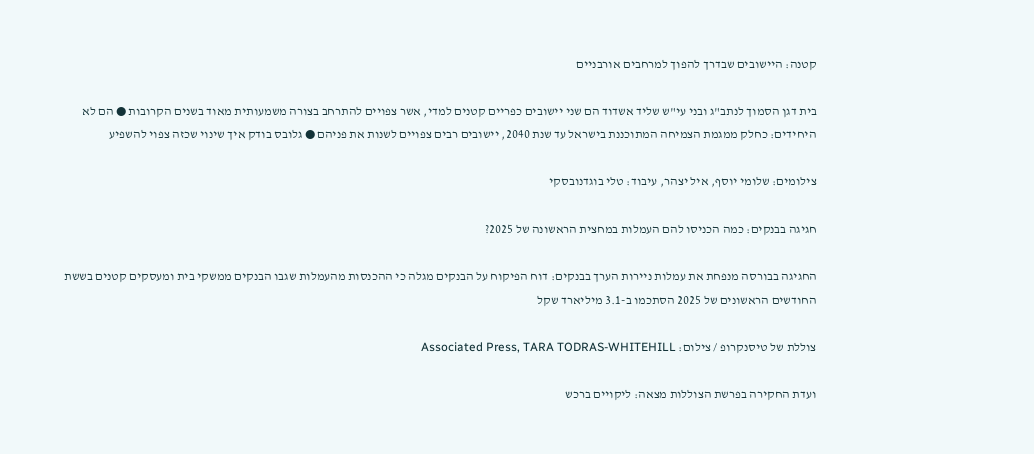קטנה: היישובים שבדרך להפוך למרחבים אורבניים

בית דגן הסמוך לנתב"ג ובני עי"ש שליד אשדוד הם שני יישובים כפריים קטנים למדי, אשר צפויים להתרחב בצורה משמעותית מאוד בשנים הקרובות ● הם לא היחידים: כחלק ממגמת הצמיחה המתוכננת בישראל עד שנת 2040, יישובים רבים צפויים לשנות את פניהם ● גלובס בודק איך שינוי שכזה צפוי להשפיע

צילומים: שלומי יוסף, איל יצהר, עיבוד: טלי בוגדנובסקי

חגיגה בבנקים: כמה הכניסו להם העמלות במחצית הראשונה של 2025?

החגיגה בבורסה מנפחת את עמלות ניירות הערך בבנקים: דוח הפיקוח על הבנקים מגלה כי ההכנסות מהעמלות שגבו הבנקים ממשקי בית ומעסקים קטנים בששת החודשים הראשונים של 2025 הסתכמו ב-3.1 מיליארד שקל

צוללת של טיסנקרופ / צילום: Associated Press, TARA TODRAS-WHITEHILL

ועדת החקירה בפרשת הצוללות מצאה: ליקויים ברכש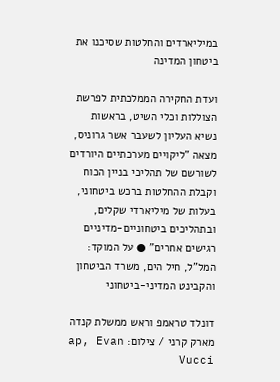במיליארדים והחלטות שסיכנו את ביטחון המדינה

ועדת החקירה הממלכתית לפרשת הצוללות וכלי השיט, בראשות נשיא העליון לשעבר אשר גרוניס, מצאה "ליקויים מערכתיים היורדים לשורשם של תהליכי בניין הכוח וקבלת ההחלטות ברכש ביטחוני, בעלות של מיליארדי שקלים, ובתהליכים ביטחוניים-מדיניים רגישים אחרים" ● על המוקד: המל"ל, חיל הים, משרד הביטחון והקבינט המדיני-ביטחוני

דונלד טראמפ וראש ממשלת קנדה מארק קרני / צילום: ap, Evan Vucci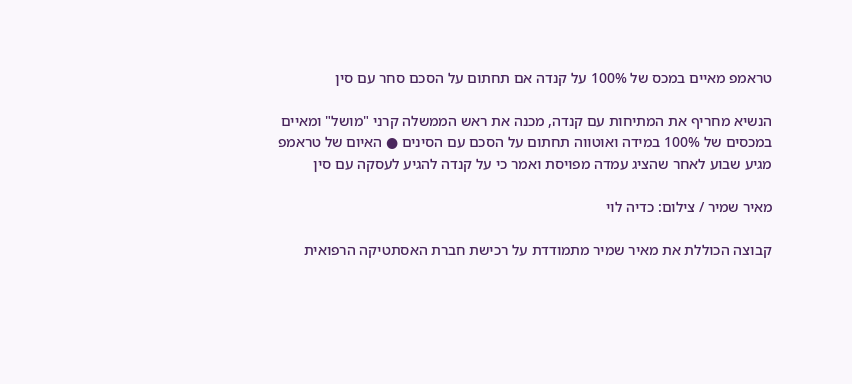טראמפ מאיים במכס של 100% על קנדה אם תחתום על הסכם סחר עם סין

הנשיא מחריף את המתיחות עם קנדה, מכנה את ראש הממשלה קרני "מושל" ומאיים במכסים של 100% במידה ואוטווה תחתום על הסכם עם הסינים ● האיום של טראמפ מגיע שבוע לאחר שהציג עמדה מפויסת ואמר כי על קנדה להגיע לעסקה עם סין

מאיר שמיר / צילום: כדיה לוי

קבוצה הכוללת את מאיר שמיר מתמודדת על רכישת חברת האסתטיקה הרפואית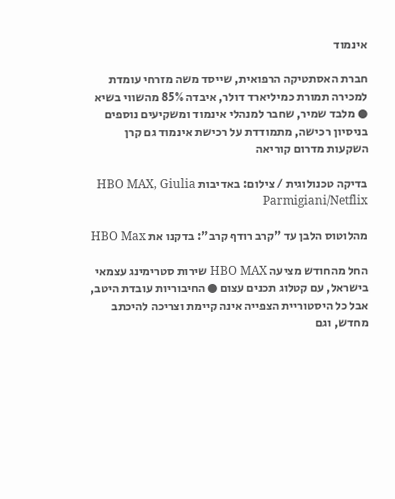אינמוד

חברת האסתטיקה הרפואית, שייסד משה מזרחי עומדת למכירה תמורת כמיליארד דולר, איבדה 85% מהשווי בשיא ● מלבד שמיר, שחבר למנהלי אינמוד ומשקיעים נוספים בניסיון רכישה, מתמודדת על רכישת אינמוד גם קרן השקעות מדרום קוריאה

בדיקה טכנולוגית / צילום: באדיבות HBO MAX, Giulia Parmigiani/Netflix

מהלוטוס הלבן עד "קרב רודף קרב": בדקנו את HBO Max

החל מהחודש מציעה HBO MAX שירות סטרימינג עצמאי בישראל, עם קטלוג תכנים עצום ● החיבוריות עובדת היטב, אבל כל היסטוריית הצפייה אינה קיימת וצריכה להיכתב מחדש, וגם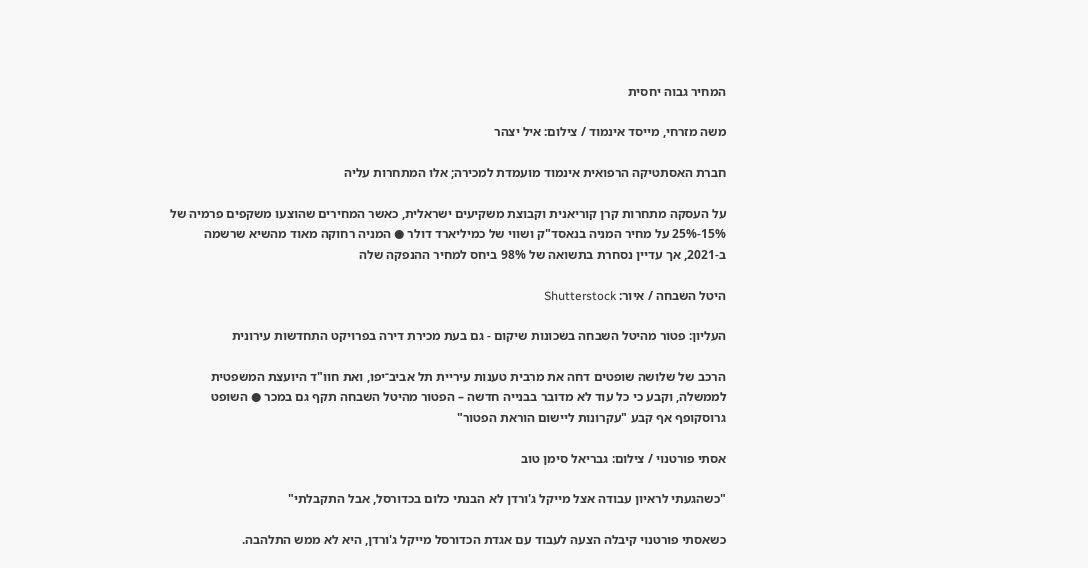המחיר גבוה יחסית

משה מזרחי, מייסד אינמוד / צילום: איל יצהר

חברת האסתטיקה הרפואית אינמוד מועמדת למכירה; אלו המתחרות עליה

על העסקה מתחרות קרן קוריאנית וקבוצת משקיעים ישראלית, כאשר המחירים שהוצעו משקפים פרמיה של 15%-25% על מחיר המניה בנאסד"ק ושווי של כמיליארד דולר ● המניה רחוקה מאוד מהשיא שרשמה ב-2021, אך עדיין נסחרת בתשואה של 98% ביחס למחיר ההנפקה שלה

היטל השבחה / איור: Shutterstock

העליון: פטור מהיטל השבחה בשכונות שיקום - גם בעת מכירת דירה בפרויקט התחדשות עירונית

הרכב של שלושה שופטים דחה את מרבית טענות עיריית תל אביב־יפו, ואת חוו"ד היועצת המשפטית לממשלה, וקבע כי כל עוד לא מדובר בבנייה חדשה – הפטור מהיטל השבחה תקף גם במכר ● השופט גרוסקופף אף קבע "עקרונות ליישום הוראת הפטור"

אסתי פורטנוי / צילום: גבריאל סימן טוב

"כשהגעתי לראיון עבודה אצל מייקל ג'ורדן לא הבנתי כלום בכדורסל, אבל התקבלתי"

כשאסתי פורטנוי קיבלה הצעה לעבוד עם אגדת הכדורסל מייקל ג'ורדן, היא לא ממש התלהבה.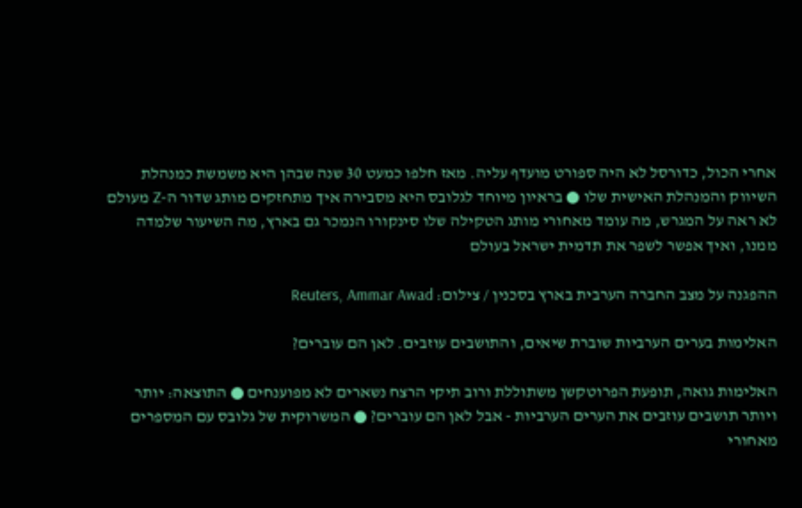אחרי הכול, כדורסל לא היה ספורט מועדף עליה. מאז חלפו כמעט 30 שנה שבהן היא משמשת כמנהלת השיווק והמנהלת האישית שלו ● בראיון מיוחד לגלובס היא מסבירה איך מתחזקים מותג שדור ה-Z מעולם לא ראה על המגרש, מה עומד מאחורי מותג הטקילה שלו סינקורו הנמכר גם בארץ, מה השיעור שלמדה ממנו, ואיך אפשר לשפר את תדמית ישראל בעולם

ההפגנה על מצב החברה הערבית בארץ בסכנין / צילום: Reuters, Ammar Awad

האלימות בערים הערביות שוברת שיאים, והתושבים עוזבים. לאן הם עוברים?

האלימות גואה, תופעת הפרוטקשן משתוללת ורוב תיקי הרצח נשארים לא מפוענחים ● התוצאה: יותר ויותר תושבים עוזבים את הערים הערביות - אבל לאן הם עוברים? ● המשרוקית של גלובס עם המספרים מאחורי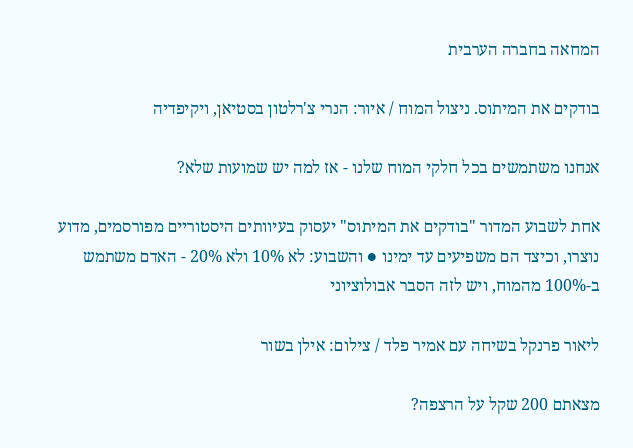המחאה בחברה הערבית

בודקים את המיתוס. ניצול המוח / איור: הנרי צ'רלטון בסטיאן, ויקיפדיה

אנחנו משתמשים בכל חלקי המוח שלנו - אז למה יש שמועות שלא?

אחת לשבוע המדור "בודקים את המיתוס" יעסוק בעיוותים היסטוריים מפורסמים, מדוע נוצרו, וכיצד הם משפיעים עד ימינו ● והשבוע: לא 10% ולא 20% - האדם משתמש ב-100% מהמוח, ויש לזה הסבר אבולוציוני

ליאור פרנקל בשיחה עם אמיר פלד / צילום: אילן בשור

מצאתם 200 שקל על הרצפה?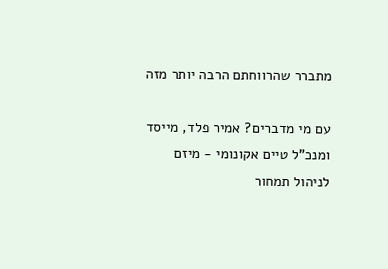מתברר שהרווחתם הרבה יותר מזה

עם מי מדברים? אמיר פלד, מייסד ומנכ"ל טיים אקונומי - מיזם לניהול תמחור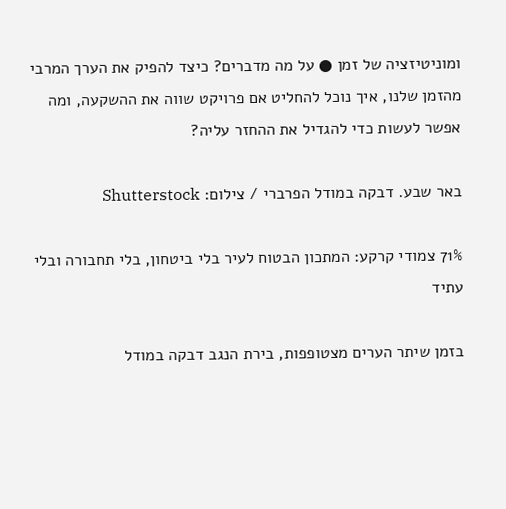ומוניטיזציה של זמן ● על מה מדברים? כיצד להפיק את הערך המרבי מהזמן שלנו, איך נוכל להחליט אם פרויקט שווה את ההשקעה, ומה אפשר לעשות כדי להגדיל את ההחזר עליה?

באר שבע. דבקה במודל הפרברי / צילום: Shutterstock

71% צמודי קרקע: המתכון הבטוח לעיר בלי ביטחון, בלי תחבורה ובלי עתיד

בזמן שיתר הערים מצטופפות, בירת הנגב דבקה במודל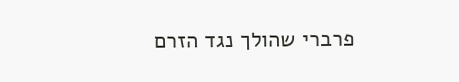פרברי שהולך נגד הזרם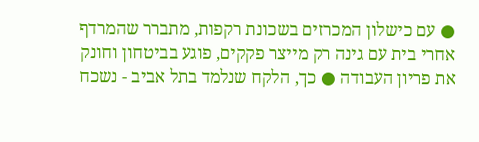● עם כישלון המכרזים בשכונת רקפות, מתברר שהמרדף אחרי בית עם גינה רק מייצר פקקים, פוגע בביטחון וחונק את פריון העבודה ● כך, הלקח שנלמד בתל אביב - נשכח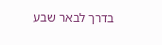בדרך לבאר שבע